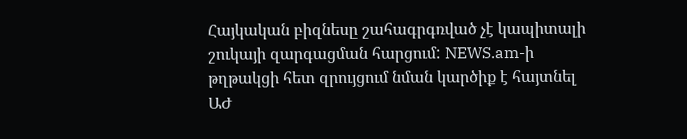Հայկական բիզնեսը շահագրգռված չէ կապիտալի շուկայի զարգացման հարցում: NEWS.am-ի թղթակցի հետ զրույցում նման կարծիք է հայտնել ԱԺ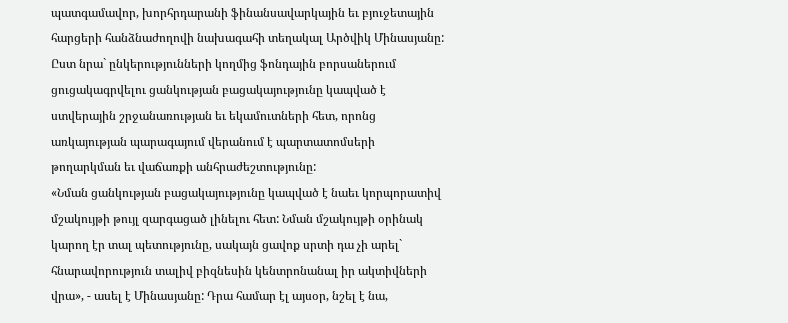պատգամավոր, խորհրդարանի ֆինանսավարկային եւ բյուջետային հարցերի հանձնաժողովի նախագահի տեղակալ Արծվիկ Մինասյանը: Ըստ նրա` ընկերությունների կողմից ֆոնդային բորսաներում ցուցակագրվելու ցանկության բացակայությունը կապված է ստվերային շրջանառության եւ եկամուտների հետ, որոնց առկայության պարագայում վերանում է պարտատոմսերի թողարկման եւ վաճառքի անհրաժեշտությունը:
«Նման ցանկության բացակայությունը կապված է նաեւ կորպորատիվ մշակույթի թույլ զարգացած լինելու հետ: Նման մշակույթի օրինակ կարող էր տալ պետությունը, սակայն ցավոք սրտի դա չի արել` հնարավորություն տալիվ բիզնեսին կենտրոնանալ իր ակտիվների վրա», - ասել է Մինասյանը: Դրա համար էլ այսօր, նշել է նա,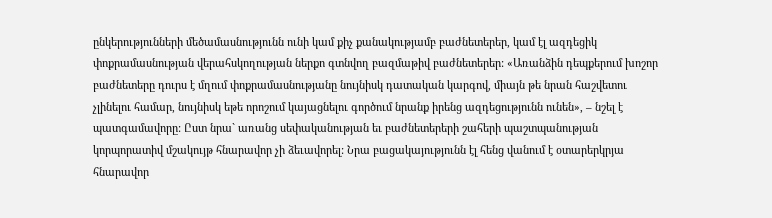ընկերությունների մեծամասնությունն ունի կամ քիչ քանակությամբ բաժնետերեր, կամ էլ ազդեցիկ փոքրամասնության վերահսկողության ներքո գտնվող բազմաթիվ բաժնետերեր: «Առանձին դեպքերում խոշոր բաժնետերը դուրս է մղում փոքրամասնությանը նույնիսկ դատական կարգով, միայն թե նրան հաշվետու չլինելու համար, նույնիսկ եթե որոշում կայացնելու գործում նրանք իրենց ազդեցությունն ունեն», – նշել է պատգամավորը: Ըստ նրա` առանց սեփականության եւ բաժնետերերի շահերի պաշտպանության կորպորատիվ մշակույթ հնարավոր չի ձեւավորել: Նրա բացակայությունն էլ հենց վանում է օտարերկրյա հնարավոր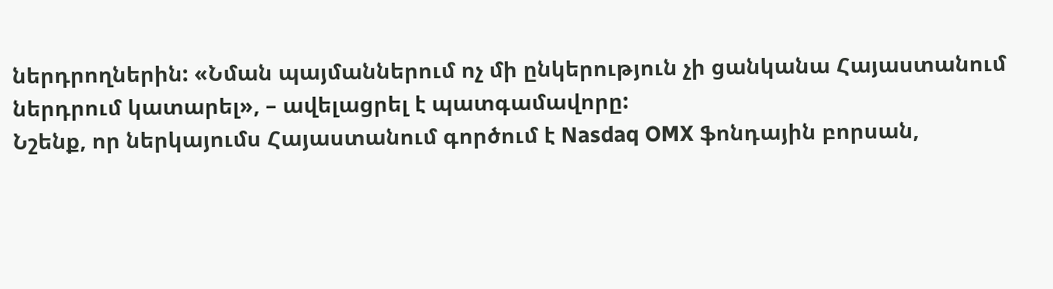ներդրողներին: «Նման պայմաններում ոչ մի ընկերություն չի ցանկանա Հայաստանում ներդրում կատարել», – ավելացրել է պատգամավորը:
Նշենք, որ ներկայումս Հայաստանում գործում է Nasdaq OMX ֆոնդային բորսան,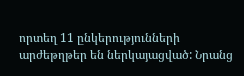որտեղ 11 ընկերությունների արժեթղթեր են ներկայացված: Նրանց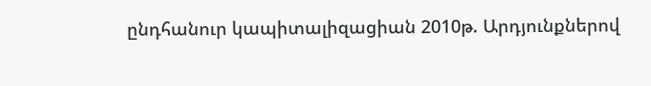ընդհանուր կապիտալիզացիան 2010թ. Արդյունքներով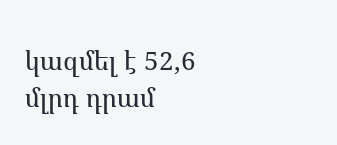կազմել է 52,6 մլրդ դրամ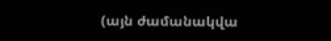(այն ժամանակվա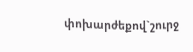փոխարժեքով`շուրջ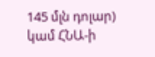145 մլն դոլար) կամ ՀՆԱ-ի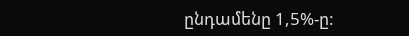ընդամենը 1,5%-ը: